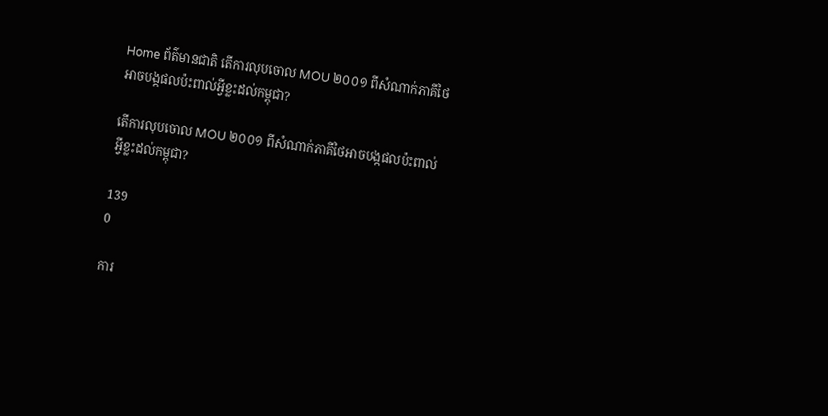Home ព័ត៌មានជាតិ តើការលុបចោល MOU ២០០១ ពីសំណាក់ភាគីថៃអាចបង្កផលប៉ះពាល់អ្វីខ្លះដល់កម្ពុជា?

តើការលុបចោល MOU ២០០១ ពីសំណាក់ភាគីថៃអាចបង្កផលប៉ះពាល់អ្វីខ្លះដល់កម្ពុជា?

139
0

ការ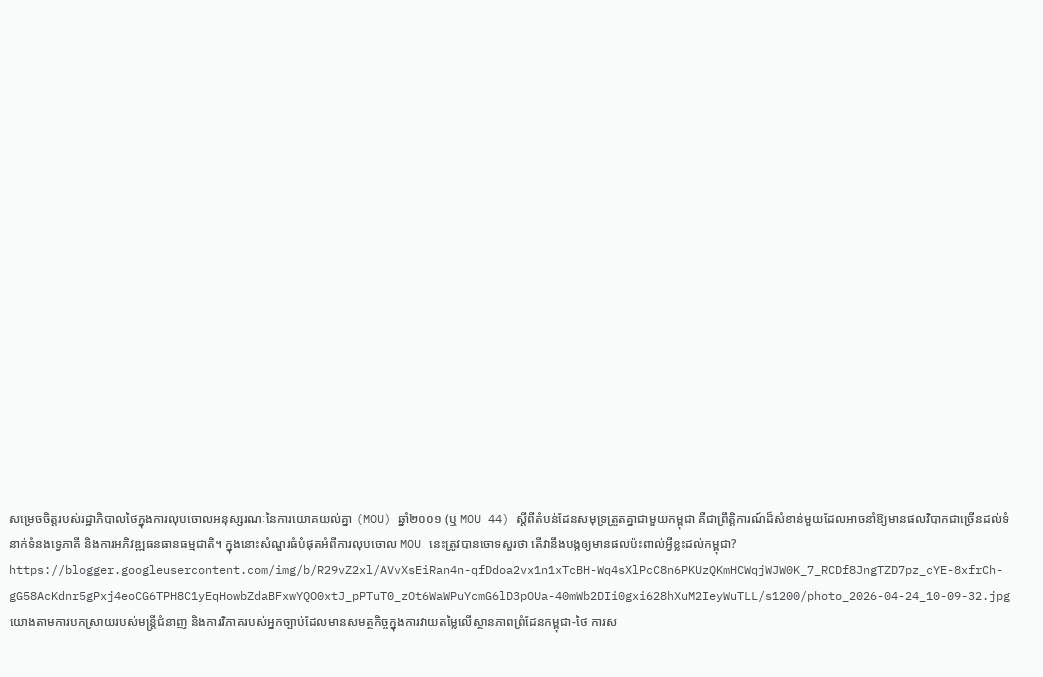សម្រេចចិត្តរបស់រដ្ឋាភិបាលថៃក្នុងការលុបចោលអនុស្សរណៈនៃការយោគយល់គ្នា (MOU) ឆ្នាំ២០០១ (ឬ MOU 44) ស្តីពីតំបន់ដែនសមុទ្រត្រួតគ្នាជាមួយកម្ពុជា គឺជាព្រឹត្តិការណ៍ដ៏សំខាន់មួយដែលអាចនាំឱ្យមានផលវិបាកជាច្រើនដល់ទំនាក់ទំនងទ្វេភាគី និងការអភិវឌ្ឍធនធានធម្មជាតិ។ ក្នុងនោះសំណួរធំបំផុតអំពីការលុបចោល MOU នេះត្រូវបានចោទសួរថា តើវានឹងបង្កឲ្យមានផលប៉ះពាល់អ្វីខ្លះដល់កម្ពុជា?
https://blogger.googleusercontent.com/img/b/R29vZ2xl/AVvXsEiRan4n-qfDdoa2vx1n1xTcBH-Wq4sXlPcC8n6PKUzQKmHCWqjWJW0K_7_RCDf8JngTZD7pz_cYE-8xfrCh-gG58AcKdnr5gPxj4eoCG6TPH8C1yEqHowbZdaBFxwYQO0xtJ_pPTuT0_zOt6WaWPuYcmG6lD3pOUa-40mWb2DIi0gxi628hXuM2IeyWuTLL/s1200/photo_2026-04-24_10-09-32.jpg
យោងតាមការបកស្រាយរបស់មន្ត្រីជំនាញ និងការវិភាគរបស់អ្នកច្បាប់ដែលមានសមត្ថកិច្ចក្នុងការវាយតម្លៃលើស្ថានភាពព្រំដែនកម្ពុជា-ថៃ ការស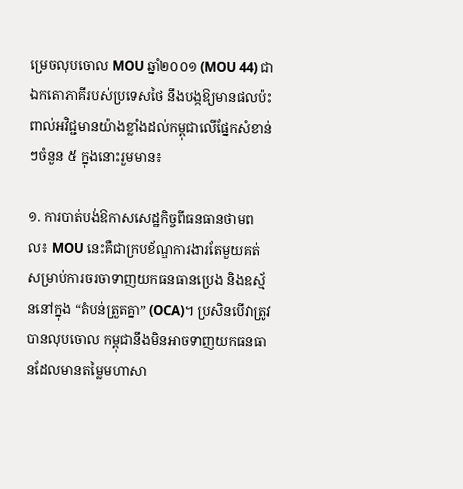ម្រេចលុបចោល MOU ឆ្នាំ២០០១ (MOU 44) ជាឯកតោភាគីរបស់ប្រទេសថៃ នឹងបង្កឱ្យមានផលប៉ះពាល់អវិជ្ជមានយ៉ាងខ្លាំងដល់កម្ពុជាលើផ្នែកសំខាន់ៗចំនួន ៥ ក្នុងនោះរួមមាន៖

១. ការបាត់បង់ឱកាសសេដ្ឋកិច្ចពីធនធានថាមពល៖ MOU នេះគឺជាក្របខ័ណ្ឌការងារតែមួយគត់សម្រាប់ការចរចាទាញយកធនធានប្រេង និងឧស្ម័ននៅក្នុង “តំបន់ត្រួតគ្នា” (OCA)។ ប្រសិនបើវាត្រូវបានលុបចោល កម្ពុជានឹងមិនអាចទាញយកធនធានដែលមានតម្លៃមហាសា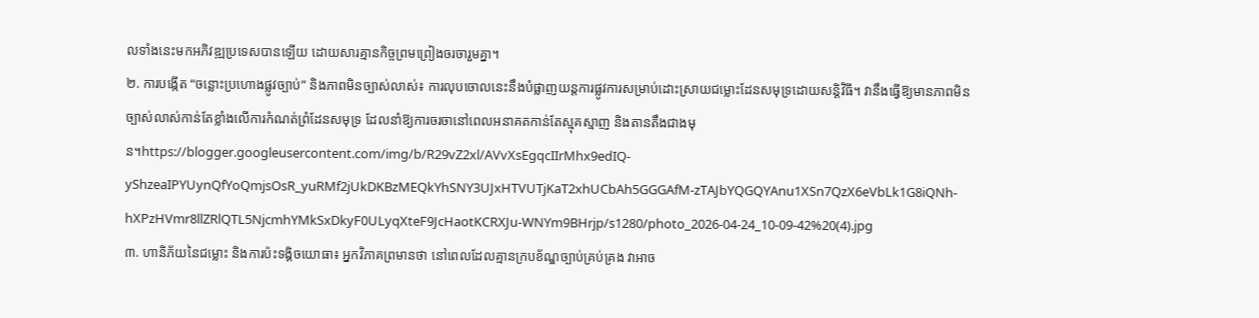លទាំងនេះមកអភិវឌ្ឍប្រទេសបានឡើយ ដោយសារគ្មានកិច្ចព្រមព្រៀងចរចារួមគ្នា។
២. ការបង្កើត “ចន្លោះប្រហោងផ្លូវច្បាប់” និងភាពមិនច្បាស់លាស់៖ ការលុបចោលនេះនឹងបំផ្លាញយន្តការផ្លូវការសម្រាប់ដោះស្រាយជម្លោះដែនសមុទ្រដោយសន្តិវិធី។ វានឹងធ្វើឱ្យមានភាពមិនច្បាស់លាស់កាន់តែខ្លាំងលើការកំណត់ព្រំដែនសមុទ្រ ដែលនាំឱ្យការចរចានៅពេលអនាគតកាន់តែស្មុគស្មាញ និងតានតឹងជាងមុន។https://blogger.googleusercontent.com/img/b/R29vZ2xl/AVvXsEgqcIIrMhx9edIQ-yShzeaIPYUynQfYoQmjsOsR_yuRMf2jUkDKBzMEQkYhSNY3UJxHTVUTjKaT2xhUCbAh5GGGAfM-zTAJbYQGQYAnu1XSn7QzX6eVbLk1G8iQNh-hXPzHVmr8llZRlQTL5NjcmhYMkSxDkyF0ULyqXteF9JcHaotKCRXJu-WNYm9BHrjp/s1280/photo_2026-04-24_10-09-42%20(4).jpg
៣. ហានិភ័យនៃជម្លោះ និងការប៉ះទង្គិចយោធា៖ អ្នកវិភាគព្រមានថា នៅពេលដែលគ្មានក្របខ័ណ្ឌច្បាប់គ្រប់គ្រង វាអាច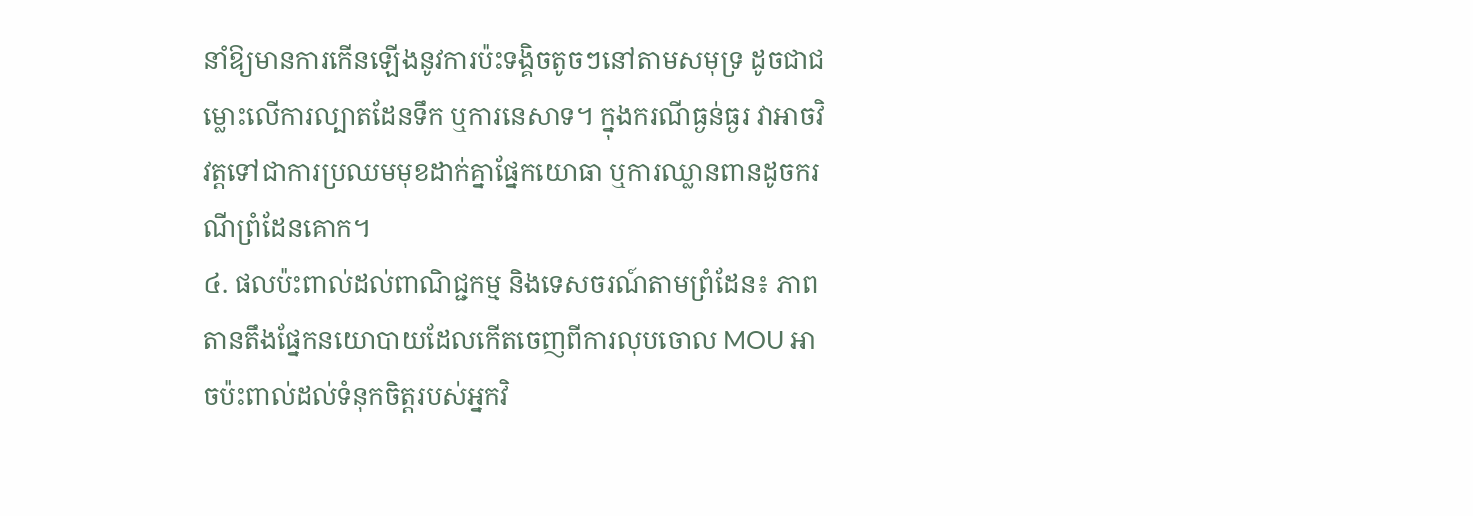នាំឱ្យមានការកើនឡើងនូវការប៉ះទង្គិចតូចៗនៅតាមសមុទ្រ ដូចជាជម្លោះលើការល្បាតដែនទឹក ឬការនេសាទ។ ក្នុងករណីធ្ងន់ធ្ងរ វាអាចវិវត្តទៅជាការប្រឈមមុខដាក់គ្នាផ្នែកយោធា ឬការឈ្លានពានដូចករណីព្រំដែនគោក។
៤. ផលប៉ះពាល់ដល់ពាណិជ្ជកម្ម និងទេសចរណ៍តាមព្រំដែន៖ ភាពតានតឹងផ្នែកនយោបាយដែលកើតចេញពីការលុបចោល MOU អាចប៉ះពាល់ដល់ទំនុកចិត្តរបស់អ្នកវិ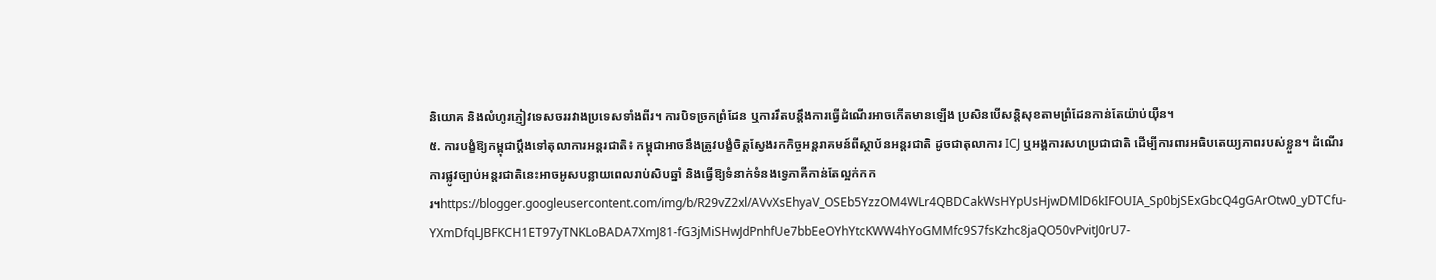និយោគ និងលំហូរភ្ញៀវទេសចររវាងប្រទេសទាំងពីរ។ ការបិទច្រកព្រំដែន ឬការរឹតបន្តឹងការធ្វើដំណើរអាចកើតមានឡើង ប្រសិនបើសន្តិសុខតាមព្រំដែនកាន់តែយ៉ាប់យ៉ឺន។
៥. ការបង្ខំឱ្យកម្ពុជាប្តឹងទៅតុលាការអន្តរជាតិ៖ កម្ពុជាអាចនឹងត្រូវបង្ខំចិត្តស្វែងរកកិច្ចអន្តរាគមន៍ពីស្ថាប័នអន្តរជាតិ ដូចជាតុលាការ ICJ ឬអង្គការសហប្រជាជាតិ ដើម្បីការពារអធិបតេយ្យភាពរបស់ខ្លួន។ ដំណើរការផ្លូវច្បាប់អន្តរជាតិនេះអាចអូសបន្លាយពេលរាប់សិបឆ្នាំ និងធ្វើឱ្យទំនាក់ទំនងទ្វេភាគីកាន់តែល្អក់កករ។https://blogger.googleusercontent.com/img/b/R29vZ2xl/AVvXsEhyaV_OSEb5YzzOM4WLr4QBDCakWsHYpUsHjwDMlD6kIFOUIA_Sp0bjSExGbcQ4gGArOtw0_yDTCfu-YXmDfqLJBFKCH1ET97yTNKLoBADA7XmJ81-fG3jMiSHwJdPnhfUe7bbEeOYhYtcKWW4hYoGMMfc9S7fsKzhc8jaQO50vPvitJ0rU7-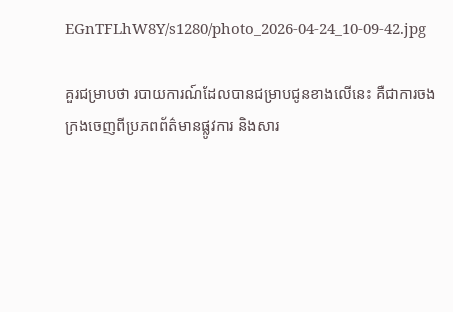EGnTFLhW8Y/s1280/photo_2026-04-24_10-09-42.jpg

គួរជម្រាបថា របាយការណ៍ដែលបានជម្រាបជូនខាងលើនេះ គឺជាការចងក្រងចេញពីប្រភពព័ត៌មានផ្លូវការ និងសារ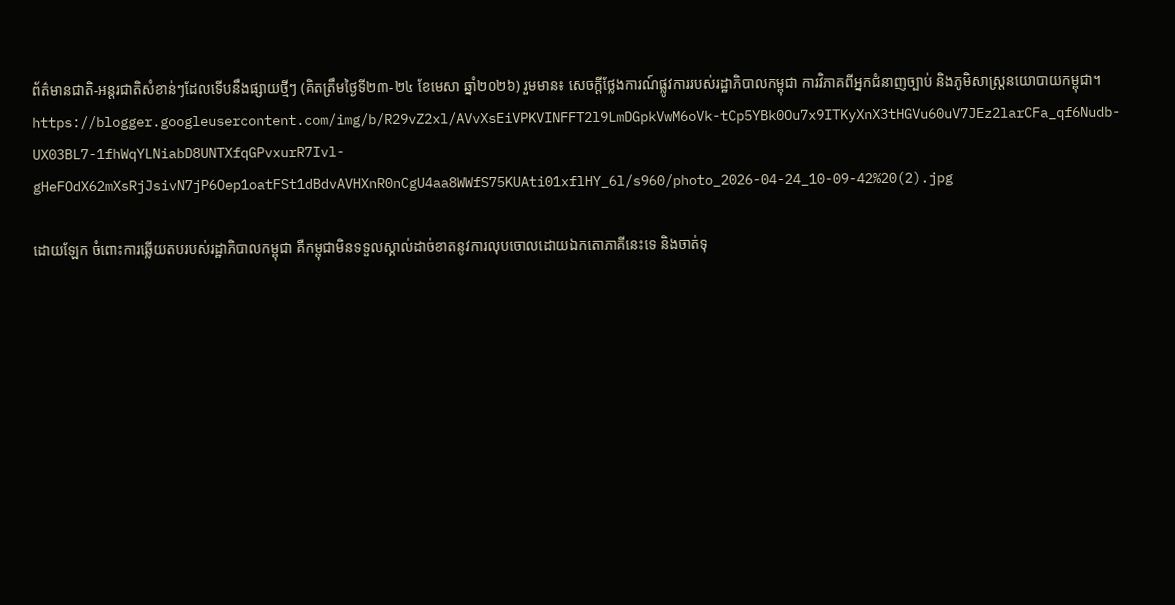ព័ត៌មានជាតិ-អន្តរជាតិសំខាន់ៗដែលទើបនឹងផ្សាយថ្មីៗ (គិតត្រឹមថ្ងៃទី២៣-២៤ ខែមេសា ឆ្នាំ២០២៦) រួមមាន៖ សេចក្តីថ្លែងការណ៍ផ្លូវការរបស់រដ្ឋាភិបាលកម្ពុជា ការវិភាគពីអ្នកជំនាញច្បាប់ និងភូមិសាស្ត្រនយោបាយកម្ពុជា។ https://blogger.googleusercontent.com/img/b/R29vZ2xl/AVvXsEiVPKVINFFT2l9LmDGpkVwM6oVk-tCp5YBk0Ou7x9ITKyXnX3tHGVu60uV7JEz2larCFa_qf6Nudb-UX03BL7-1fhWqYLNiabD8UNTXfqGPvxurR7Ivl-gHeFOdX62mXsRjJsivN7jP6Oep1oatFSt1dBdvAVHXnR0nCgU4aa8WWfS75KUAti01xflHY_6l/s960/photo_2026-04-24_10-09-42%20(2).jpg

ដោយឡែក ចំពោះការឆ្លើយតបរបស់រដ្ឋាភិបាលកម្ពុជា គឺកម្ពុជាមិនទទួលស្គាល់ដាច់ខាតនូវការលុបចោលដោយឯកតោភាគីនេះទេ និងចាត់ទុ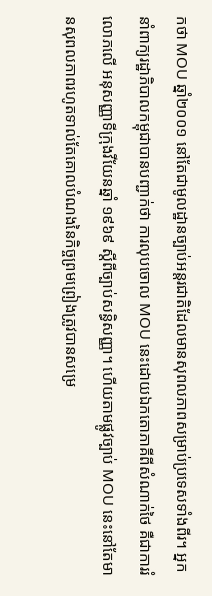កថា MOU ឆ្នាំ២០០១ នៅតែជាមូលដ្ឋានច្បាប់អន្តរជាតិដែលមានសុពលភាពសម្រាប់ប្រទេសទាំងពីរ។ អ្នកនាំពាក្យរដ្ឋាភិបាលកម្ពុជាបានបញ្ជាក់ថា ការលុបចោល MOU នេះដោយឯកតោភាគីពីសំណាក់ថៃ គឺជាការរំលោភលើ អនុសញ្ញាទីក្រុងវីយែនឆ្នាំ ១៩៦៩ ស្តីពីច្បាប់សន្ធិសញ្ញា។ ហើយតាមផ្លូវច្បាប់ MOU នេះនៅតែមានសុពលភាពរហូតទាល់តែគោលបំណងនៃកិច្ចព្រមព្រៀងត្រូវបានសម្រេ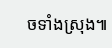ចទាំងស្រុង៕